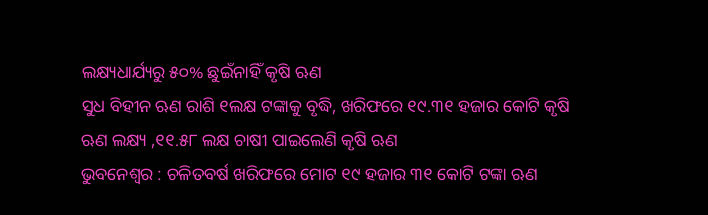ଲକ୍ଷ୍ୟଧାର୍ଯ୍ୟରୁ ୫୦% ଛୁଇଁନାହିଁ କୃଷି ଋଣ
ସୁଧ ବିହୀନ ଋଣ ରାଶି ୧ଲକ୍ଷ ଟଙ୍କାକୁ ବୃଦ୍ଧି, ଖରିଫରେ ୧୯.୩୧ ହଜାର କୋଟି କୃଷି ଋଣ ଲକ୍ଷ୍ୟ ,୧୧.୫୮ ଲକ୍ଷ ଚାଷୀ ପାଇଲେଣି କୃଷି ଋଣ
ଭୁବନେଶ୍ୱର : ଚଳିତବର୍ଷ ଖରିଫରେ ମୋଟ ୧୯ ହଜାର ୩୧ କୋଟି ଟଙ୍କା ଋଣ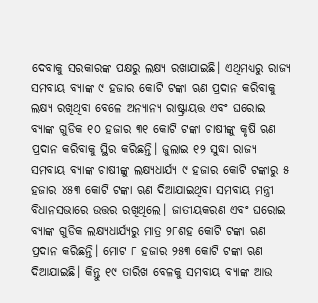ଦେବାକୁ ସରକାରଙ୍କ ପକ୍ଷରୁ ଲକ୍ଷ୍ୟ ରଖାଯାଇଛି। ଏଥିମଧ୍ୟରୁ ରାଜ୍ୟ ସମବାୟ ବ୍ୟାଙ୍କ ୯ ହଜାର କୋଟି ଟଙ୍କା ଋଣ ପ୍ରଦାନ କରିବାକୁ ଲକ୍ଷ୍ୟ ରଖିଥିବା ବେଳେ ଅନ୍ୟାନ୍ୟ ରାଷ୍ଟ୍ରାୟତ୍ତ ଏବଂ ଘରୋଇ ବ୍ୟାଙ୍କ ଗୁଡିକ ୧୦ ହଜାର ୩୧ କୋଟି ଟଙ୍କା ଚାଷୀଙ୍କୁ କୃଷି ଋଣ ପ୍ରଦାନ କରିବାକୁ ସ୍ଥିର କରିଛନ୍ତି। ଜୁଲାଇ ୧୨ ସୁଦ୍ଧା ରାଜ୍ୟ ସମବାୟ ବ୍ୟାଙ୍କ ଚାଷୀଙ୍କୁ ଲକ୍ଷ୍ୟଧାର୍ଯ୍ୟ ୯ ହଜାର କୋଟି ଟଙ୍କାରୁ ୫ ହଜାର ୪୫୩ କୋଟି ଟଙ୍କା ଋଣ ଦିଆଯାଇଥିବା ସମବାୟ ମନ୍ତ୍ରୀ ବିଧାନସଭାରେ ଉତ୍ତର ରଖିଥିଲେ। ଜାତୀୟକରଣ ଏବଂ ଘରୋଇ ବ୍ୟାଙ୍କ ଗୁଡିକ ଲକ୍ଷ୍ୟଧାର୍ଯ୍ୟରୁ ମାତ୍ର ୨୮ଶହ କୋଟି ଟଙ୍କା ଋଣ ପ୍ରଦାନ କରିଛନ୍ତି। ମୋଟ ୮ ହଜାର ୨୫୩ କୋଟି ଟଙ୍କା ଋଣ ଦିଆଯାଇଛି। କିନ୍ତୁ ୧୯ ତାରିଖ ବେଳକୁ ସମବାୟ ବ୍ୟାଙ୍କ ଆଉ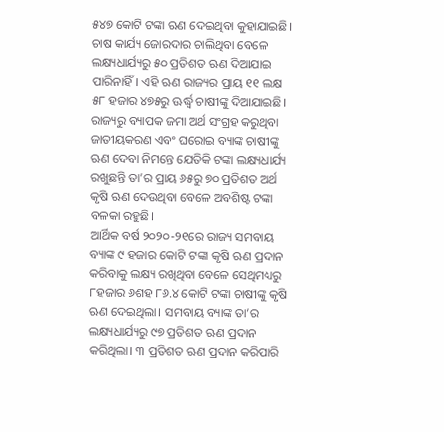୫୪୭ କୋଟି ଟଙ୍କା ଋଣ ଦେଇଥିବା କୁହାଯାଇଛି। ଚାଷ କାର୍ଯ୍ୟ ଜୋରଦାର ଚାଲିଥିବା ବେଳେ ଲକ୍ଷ୍ୟଧାର୍ଯ୍ୟରୁ ୫୦ ପ୍ରତିଶତ ଋଣ ଦିଆଯାଇ ପାରିନାହିଁ। ଏହି ଋଣ ରାଜ୍ୟର ପ୍ରାୟ ୧୧ ଲକ୍ଷ ୫୮ ହଜାର ୪୭୫ରୁ ଊର୍ଦ୍ଧ୍ବ ଚାଷୀଙ୍କୁ ଦିଆଯାଇଛି। ରାଜ୍ୟରୁ ବ୍ୟାପକ ଜମା ଅର୍ଥ ସଂଗ୍ରହ କରୁଥିବା ଜାତୀୟକରଣ ଏବଂ ଘରୋଇ ବ୍ୟାଙ୍କ ଚାଷୀଙ୍କୁ ଋଣ ଦେବା ନିମନ୍ତେ ଯେତିକି ଟଙ୍କା ଲକ୍ଷ୍ୟଧାର୍ଯ୍ୟ ରଖୁଛନ୍ତି ତା’ର ପ୍ରାୟ ୬୫ରୁ ୭୦ ପ୍ରତିଶତ ଅର୍ଥ କୃଷି ଋଣ ଦେଉଥିବା ବେଳେ ଅବଶିଷ୍ଟ ଟଙ୍କା ବଳକା ରହୁଛି।
ଆର୍ଥିକ ବର୍ଷ ୨୦୨୦-୨୧ରେ ରାଜ୍ୟ ସମବାୟ ବ୍ୟାଙ୍କ ୯ ହଜାର କୋଟି ଟଙ୍କା କୃଷି ଋଣ ପ୍ରଦାନ କରିବାକୁ ଲକ୍ଷ୍ୟ ରଖିଥିବା ବେଳେ ସେଥିମଧ୍ୟରୁ ୮ହଜାର ୬ଶହ ୮୬.୪ କୋଟି ଟଙ୍କା ଚାଷୀଙ୍କୁ କୃଷି ଋଣ ଦେଇଥିଲା। ସମବାୟ ବ୍ୟାଙ୍କ ତା’ର ଲକ୍ଷ୍ୟଧାର୍ଯ୍ୟରୁ ୯୭ ପ୍ରତିଶତ ଋଣ ପ୍ରଦାନ କରିଥିଲା। ୩ ପ୍ରତିଶତ ଋଣ ପ୍ରଦାନ କରିପାରି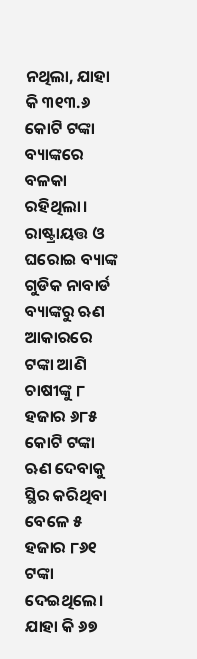ନଥିଲା, ଯାହା କି ୩୧୩.୬ କୋଟି ଟଙ୍କା ବ୍ୟାଙ୍କରେ ବଳକା ରହିଥିଲା। ରାଷ୍ଟ୍ରାୟତ୍ତ ଓ ଘରୋଇ ବ୍ୟାଙ୍କ ଗୁଡିକ ନାବାର୍ଡ ବ୍ୟାଙ୍କରୁ ଋଣ ଆକାରରେ ଟଙ୍କା ଆଣି ଚାଷୀଙ୍କୁ ୮ ହଜାର ୬୮୫ କୋଟି ଟଙ୍କା ଋଣ ଦେବାକୁ ସ୍ଥିର କରିଥିବା ବେଳେ ୫ ହଜାର ୮୬୧ ଟଙ୍କା ଦେଇଥିଲେ। ଯାହା କି ୬୭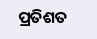ପ୍ରତିଶତ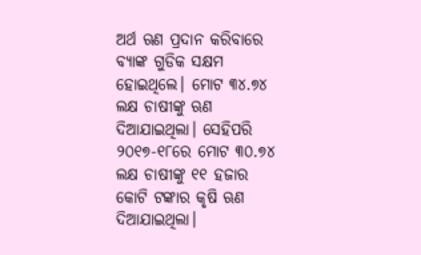ଅର୍ଥ ଋଣ ପ୍ରଦାନ କରିବାରେ ବ୍ୟାଙ୍କ ଗୁଡିକ ସକ୍ଷମ ହୋଇଥିଲେ। ମୋଟ ୩୪.୭୪ ଲକ୍ଷ ଚାଷୀଙ୍କୁ ଋଣ ଦିଆଯାଇଥିଲା। ସେହିପରି ୨୦୧୭-୧୮ରେ ମୋଟ ୩୦.୭୪ ଲକ୍ଷ ଚାଷୀଙ୍କୁ ୧୧ ହଜାର କୋଟି ଟଙ୍କାର କୃଷି ଋଣ ଦିଆଯାଇଥିଲା।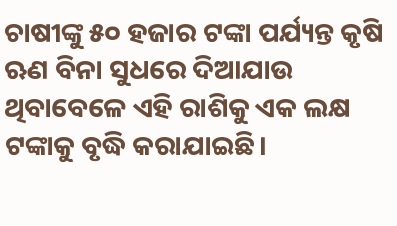ଚାଷୀଙ୍କୁ ୫୦ ହଜାର ଟଙ୍କା ପର୍ଯ୍ୟନ୍ତ କୃଷି ଋଣ ବିନା ସୁଧରେ ଦିଆଯାଉ ଥିବାବେଳେ ଏହି ରାଶିକୁ ଏକ ଲକ୍ଷ ଟଙ୍କାକୁ ବୃଦ୍ଧି କରାଯାଇଛି।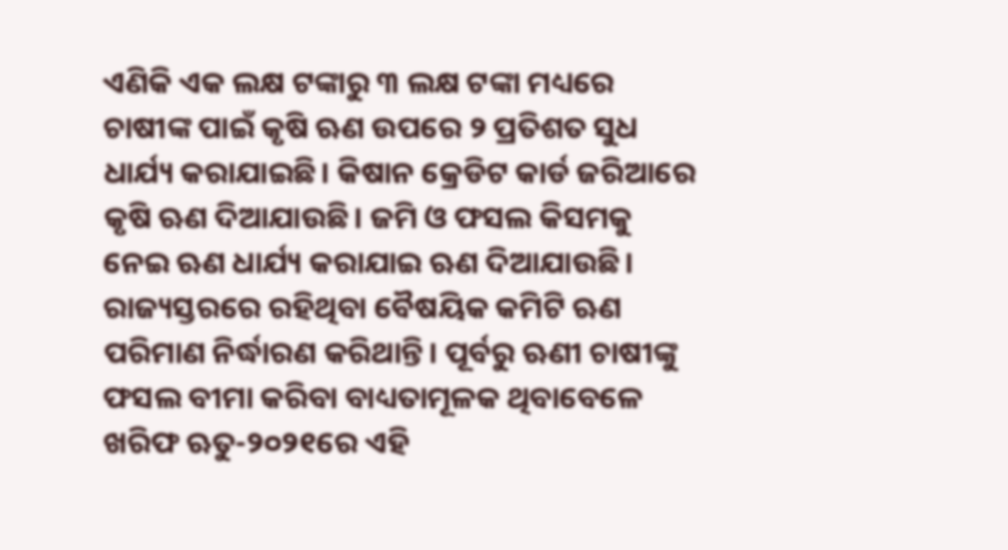ଏଣିକି ଏକ ଲକ୍ଷ ଟଙ୍କାରୁ ୩ ଲକ୍ଷ ଟଙ୍କା ମଧ୍ୟରେ ଚାଷୀଙ୍କ ପାଇଁ କୃଷି ଋଣ ଉପରେ ୨ ପ୍ରତିଶତ ସୁଧ ଧାର୍ଯ୍ୟ କରାଯାଇଛି। କିଷାନ କ୍ରେଡିଟ କାର୍ଡ ଜରିଆରେ କୃଷି ଋଣ ଦିଆଯାଉଛି। ଜମି ଓ ଫସଲ କିସମକୁ ନେଇ ଋଣ ଧାର୍ଯ୍ୟ କରାଯାଇ ଋଣ ଦିଆଯାଉଛି। ରାଜ୍ୟସ୍ତରରେ ରହିଥିବା ବୈଷୟିକ କମିଟି ଋଣ ପରିମାଣ ନିର୍ଦ୍ଧାରଣ କରିଥାନ୍ତି। ପୂର୍ବରୁ ଋଣୀ ଚାଷୀଙ୍କୁ ଫସଲ ବୀମା କରିବା ବାଧ୍ୟତାମୂଳକ ଥିବାବେଳେ ଖରିଫ ଋତୁ-୨୦୨୧ରେ ଏହି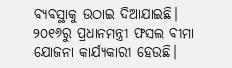ବ୍ୟବସ୍ଥାକୁ ଉଠାଇ ଦିଆଯାଇଛି। ୨୦୧୬ରୁ ପ୍ରଧାନମନ୍ତ୍ରୀ ଫସଲ ବୀମା ଯୋଜନା କାର୍ଯ୍ୟକାରୀ ହେଉଛି।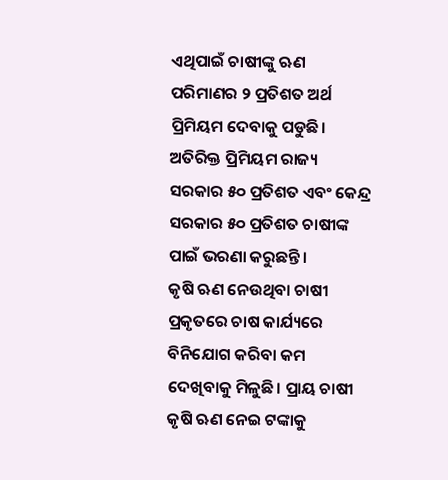ଏଥିପାଇଁ ଚାଷୀଙ୍କୁ ଋଣ ପରିମାଣର ୨ ପ୍ରତିଶତ ଅର୍ଥ ପ୍ରିମିୟମ ଦେବାକୁ ପଡୁଛି। ଅତିରିକ୍ତ ପ୍ରିମିୟମ ରାଜ୍ୟ ସରକାର ୫୦ ପ୍ରତିଶତ ଏବଂ କେନ୍ଦ୍ର ସରକାର ୫୦ ପ୍ରତିଶତ ଚାଷୀଙ୍କ ପାଇଁ ଭରଣା କରୁଛନ୍ତି।
କୃଷି ଋଣ ନେଉଥିବା ଚାଷୀ ପ୍ରକୃତରେ ଚାଷ କାର୍ଯ୍ୟରେ ବିନିଯୋଗ କରିବା କମ ଦେଖିବାକୁ ମିଳୁଛି। ପ୍ରାୟ ଚାଷୀ କୃଷି ଋଣ ନେଇ ଟଙ୍କାକୁ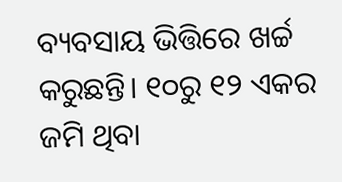ବ୍ୟବସାୟ ଭିତ୍ତିରେ ଖର୍ଚ୍ଚ କରୁଛନ୍ତି। ୧୦ରୁ ୧୨ ଏକର ଜମି ଥିବା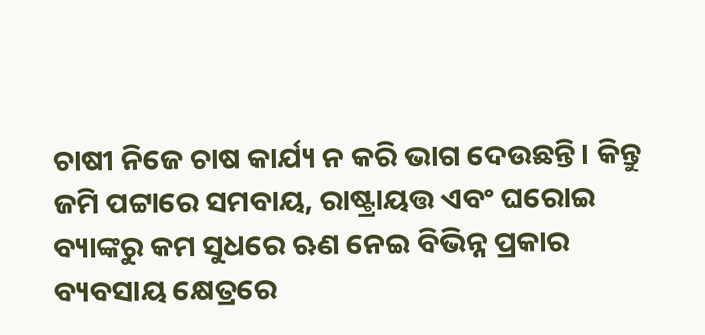ଚାଷୀ ନିଜେ ଚାଷ କାର୍ଯ୍ୟ ନ କରି ଭାଗ ଦେଉଛନ୍ତି। କିନ୍ତୁ ଜମି ପଟ୍ଟାରେ ସମବାୟ, ରାଷ୍ଟ୍ରାୟତ୍ତ ଏବଂ ଘରୋଇ ବ୍ୟାଙ୍କରୁ କମ ସୁଧରେ ଋଣ ନେଇ ବିଭିନ୍ନ ପ୍ରକାର ବ୍ୟବସାୟ କ୍ଷେତ୍ରରେ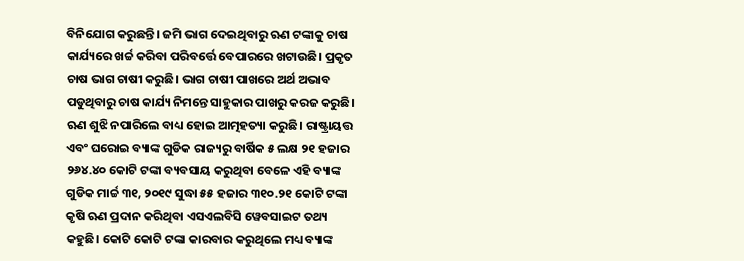ବିନିଯୋଗ କରୁଛନ୍ତି। ଜମି ଭାଗ ଦେଇଥିବାରୁ ଋଣ ଟଙ୍କାକୁ ଚାଷ କାର୍ଯ୍ୟରେ ଖର୍ଚ୍ଚ କରିବା ପରିବର୍ତ୍ତେ ବେପାରରେ ଖଟାଉଛି। ପ୍ରକୃତ ଚାଷ ଭାଗ ଚାଷୀ କରୁଛି। ଭାଗ ଚାଷୀ ପାଖରେ ଅର୍ଥ ଅଭାବ ପଡୁଥିବାରୁ ଚାଷ କାର୍ଯ୍ୟ ନିମନ୍ତେ ସାହୁକାର ପାଖରୁ କରଜ କରୁଛି। ଋଣ ଶୁଝି ନପାରିଲେ ବାଧ୍ୟ ହୋଇ ଆତ୍ମହତ୍ୟା କରୁଛି। ରାଷ୍ଟ୍ରାୟତ୍ତ ଏବଂ ଘରୋଇ ବ୍ୟାଙ୍କ ଗୁଡିକ ରାଜ୍ୟରୁ ବାର୍ଷିକ ୫ ଲକ୍ଷ ୨୧ ହଜାର ୨୬୪.୪୦ କୋଟି ଟଙ୍କା ବ୍ୟବସାୟ କରୁଥିବା ବେଳେ ଏହି ବ୍ୟାଙ୍କ ଗୁଡିକ ମାର୍ଚ୍ଚ ୩୧, ୨୦୧୯ ସୁଦ୍ଧା ୫୫ ହଜାର ୩୧୦.୨୧ କୋଟି ଟଙ୍କା କୃଷି ଋଣ ପ୍ରଦାନ କରିଥିବା ଏସଏଲବିସି ୱେବସାଇଟ ତଥ୍ୟ କହୁଛି। କୋଟି କୋଟି ଟଙ୍କା କାରବାର କରୁଥିଲେ ମଧ୍ୟ ବ୍ୟାଙ୍କ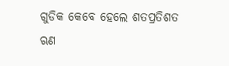ଗୁଡିକ କେବେ ହେଲେ ଶତପ୍ରତିଶତ ଋଣ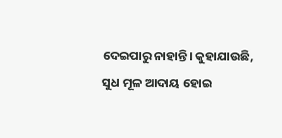ଦେଇପାରୁ ନାହାନ୍ତି। କୁହାଯାଉଛି, ସୁଧ ମୂଳ ଆଦାୟ ହୋଇ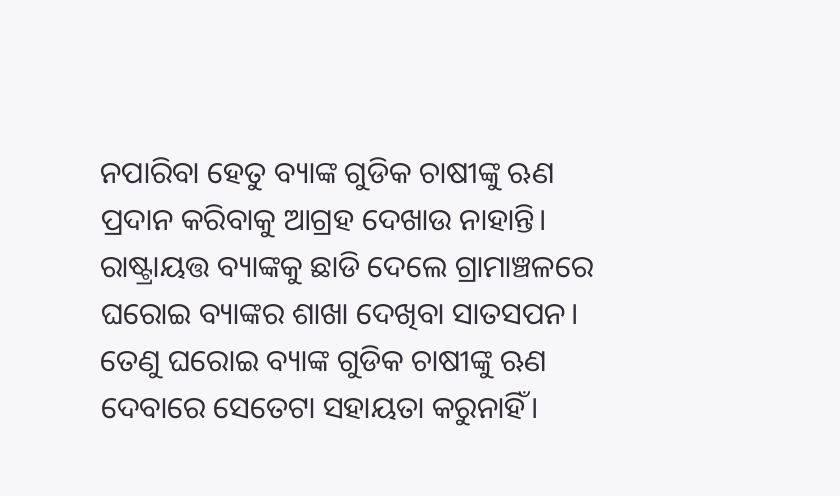ନପାରିବା ହେତୁ ବ୍ୟାଙ୍କ ଗୁଡିକ ଚାଷୀଙ୍କୁ ଋଣ ପ୍ରଦାନ କରିବାକୁ ଆଗ୍ରହ ଦେଖାଉ ନାହାନ୍ତି। ରାଷ୍ଟ୍ରାୟତ୍ତ ବ୍ୟାଙ୍କକୁ ଛାଡି ଦେଲେ ଗ୍ରାମାଞ୍ଚଳରେ ଘରୋଇ ବ୍ୟାଙ୍କର ଶାଖା ଦେଖିବା ସାତସପନ। ତେଣୁ ଘରୋଇ ବ୍ୟାଙ୍କ ଗୁଡିକ ଚାଷୀଙ୍କୁ ଋଣ ଦେବାରେ ସେତେଟା ସହାୟତା କରୁନାହିଁ।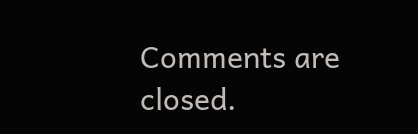Comments are closed.